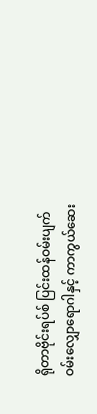ရိုတာဗိုင်းရပ်စ် ပြင်းထန်ဝမ်းပျက်ဝမ်းလျှောရောဂါနှင့် ကာကွယ်ဆေး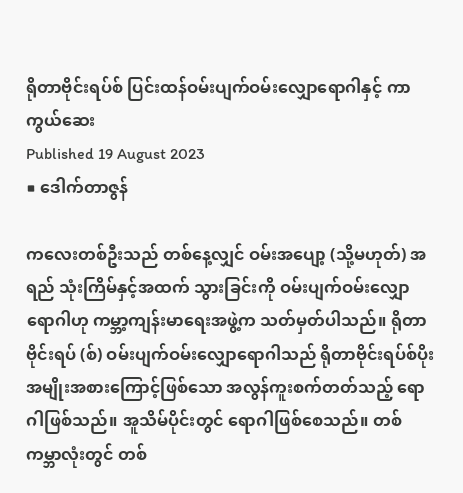ရိုတာဗိုင်းရပ်စ် ပြင်းထန်ဝမ်းပျက်ဝမ်းလျှောရောဂါနှင့် ကာကွယ်ဆေး
Published 19 August 2023
■ ဒေါက်တာဇွန်

ကလေးတစ်ဦးသည် တစ်နေ့လျှင် ဝမ်းအပျော့ (သို့မဟုတ်) အရည် သုံးကြိမ်နှင့်အထက် သွားခြင်းကို ဝမ်းပျက်ဝမ်းလျှောရောဂါဟု ကမ္ဘာ့ကျန်းမာရေးအဖွဲ့က သတ်မှတ်ပါသည်။ ရိုတာဗိုင်းရပ် (စ်) ဝမ်းပျက်ဝမ်းလျှောရောဂါသည် ရိုတာဗိုင်းရပ်စ်ပိုး အမျိုးအစားကြောင့်ဖြစ်သော အလွန်ကူးစက်တတ်သည့် ရောဂါဖြစ်သည်။ အူသိမ်ပိုင်းတွင် ရောဂါဖြစ်စေသည်။ တစ်ကမ္ဘာလုံးတွင် တစ်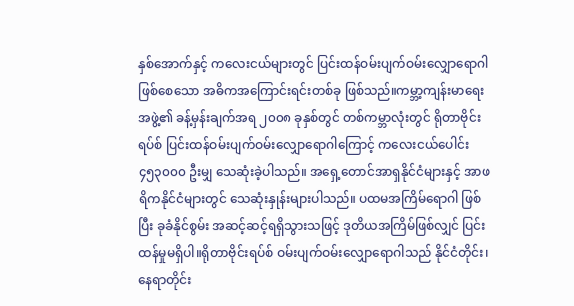နှစ်အောက်နှင့် ကလေးငယ်များတွင် ပြင်းထန်ဝမ်းပျက်ဝမ်းလျှောရောဂါဖြစ်စေသော အဓိကအကြောင်းရင်းတစ်ခု ဖြစ်သည်။ကမ္ဘာ့ကျန်းမာရေးအဖွဲ့၏ ခန့်မှန်းချက်အရ ၂၀၀၈ ခုနှစ်တွင် တစ်ကမ္ဘာလုံးတွင် ရိုတာဗိုင်းရပ်စ် ပြင်းထန်ဝမ်းပျက်ဝမ်းလျှောရောဂါကြောင့် ကလေးငယ်ပေါင်း ၄၅၃၀၀၀ ဦးမျှ သေဆုံးခဲ့ပါသည်။ အရှေ့တောင်အာရှနိုင်ငံများနှင့် အာဖရိကနိုင်ငံများတွင် သေဆုံးနှုန်းများပါသည်။ ပထမအကြိမ်ရောဂါ ဖြစ်ပြီး ခုခံနိုင်စွမ်း အဆင့်ဆင့်ရရှိသွားသဖြင့် ဒုတိယအကြိမ်ဖြစ်လျှင် ပြင်းထန်မှုမရှိပါ။ရိုတာဗိုင်းရပ်စ် ဝမ်းပျက်ဝမ်းလျှောရောဂါသည် နိုင်ငံတိုင်း၊ နေရာတိုင်း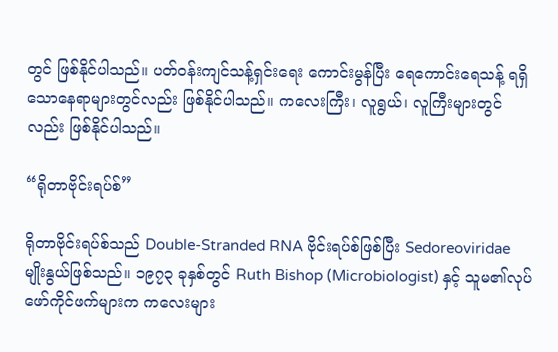တွင် ဖြစ်နိုင်ပါသည်။ ပတ်ဝန်းကျင်သန့်ရှင်းရေး ကောင်းမွန်ပြီး ရေကောင်းရေသန့် ရရှိသောနေရာများတွင်လည်း ဖြစ်နိုင်ပါသည်။ ကလေးကြီး၊ လူရွယ်၊ လူကြီးများတွင်လည်း ဖြစ်နိုင်ပါသည်။

“ရိုတာဗိုင်းရပ်စ်”

ရိုတာဗိုင်းရပ်စ်သည် Double-Stranded RNA ဗိုင်းရပ်စ်ဖြစ်ပြီး Sedoreoviridae မျိုးနွယ်ဖြစ်သည်။ ၁၉၇၃ ခုနှစ်တွင် Ruth Bishop (Microbiologist) နှင့် သူမ၏လုပ်ဖော်ကိုင်ဖက်များက ကလေးများ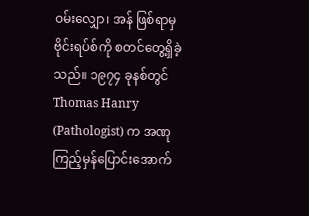ဝမ်းလျှော၊ အန် ဖြစ်ရာမှ ဗိုင်းရပ်စ်ကို စတင်တွေ့ရှိခဲ့သည်။ ၁၉၇၄ ခုနစ်တွင် Thomas Hanry (Pathologist) က အဏုကြည့်မှန်ပြောင်းအောက်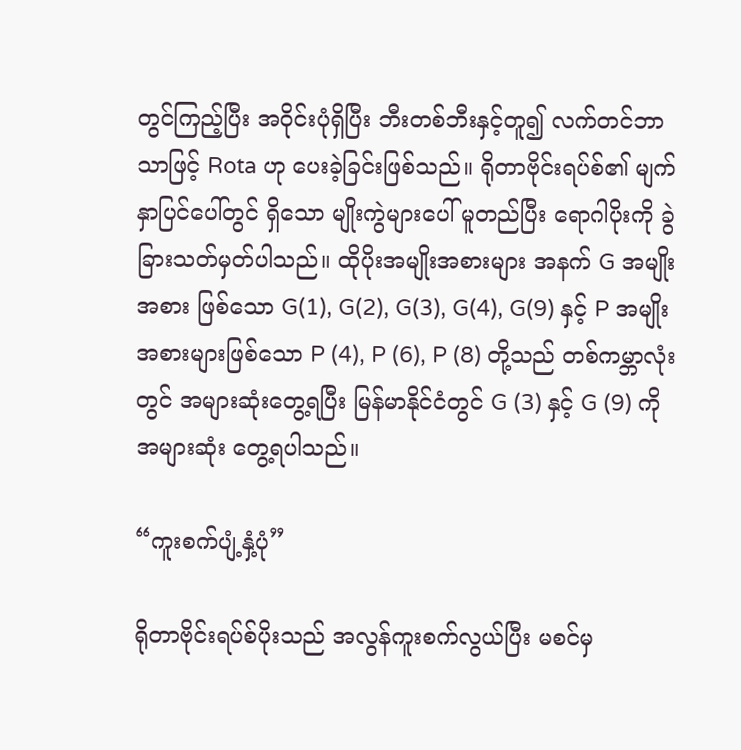တွင်ကြည့်ပြီး အဝိုင်းပုံရှိပြီး ဘီးတစ်ဘီးနှင့်တူ၍ လက်တင်ဘာသာဖြင့် Rota ဟု ပေးခဲ့ခြင်းဖြစ်သည်။ ရိုတာဗိုင်းရပ်စ်၏ မျက်နှာပြင်ပေါ်တွင် ရှိသော မျိုးကွဲများပေါ် မူတည်ပြီး ရောဂါပိုးကို ခွဲခြားသတ်မှတ်ပါသည်။ ထိုပိုးအမျိုးအစားများ အနက် G အမျိုးအစား ဖြစ်သော G(1), G(2), G(3), G(4), G(9) နှင့် P အမျိုးအစားများဖြစ်သော P (4), P (6), P (8) တို့သည် တစ်ကမ္ဘာလုံးတွင် အများဆုံးတွေ့ရပြီး မြန်မာနိုင်ငံတွင် G (3) နှင့် G (9) ကို အများဆုံး တွေ့ရပါသည်။

“ကူးစက်ပျံ့နှံ့ပုံ”

ရိုတာဗိုင်းရပ်စ်ပိုးသည် အလွန်ကူးစက်လွယ်ပြီး မစင်မှ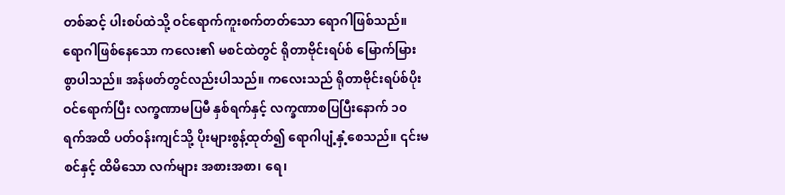တစ်ဆင့် ပါးစပ်ထဲသို့ ဝင်ရောက်ကူးစက်တတ်သော ရောဂါဖြစ်သည်။ ရောဂါဖြစ်နေသော ကလေး၏ မစင်ထဲတွင် ရိုတာဗိုင်းရပ်စ် မြောက်မြားစွာပါသည်။ အန်ဖတ်တွင်လည်းပါသည်။ ကလေးသည် ရိုတာဗိုင်းရပ်စ်ပိုး ဝင်ရောက်ပြီး လက္ခဏာမပြမီ နှစ်ရက်နှင့် လက္ခဏာစပြပြီးနောက် ၁၀ ရက်အထိ ပတ်ဝန်းကျင်သို့ ပိုးများစွန့်ထုတ်၍ ရောဂါပျံ့နှံ့စေသည်။ ၎င်းမစင်နှင့် ထိမိသော လက်များ အစားအစာ၊ ရေ၊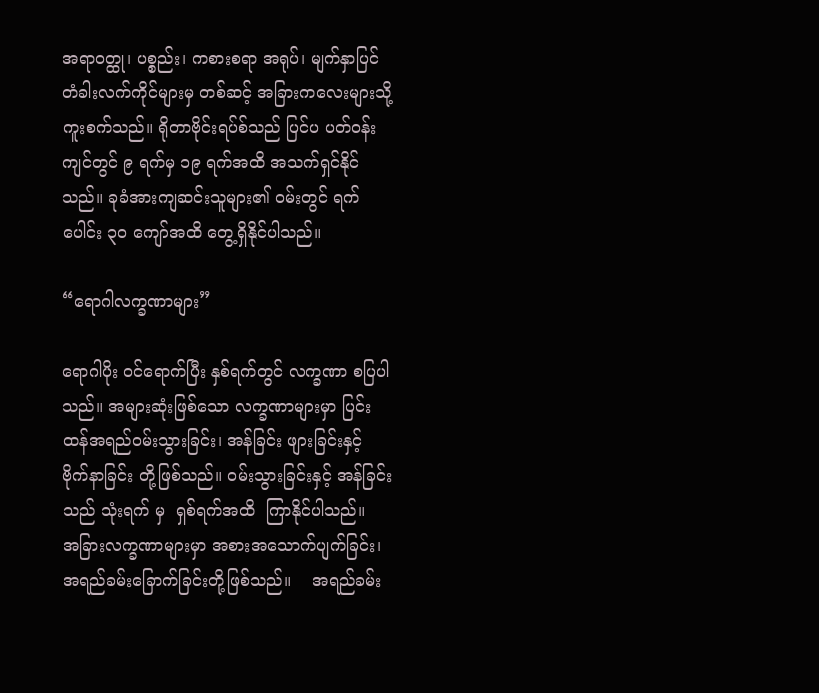အရာဝတ္ထု၊ ပစ္စည်း၊ ကစားစရာ အရုပ်၊ မျက်နှာပြင် တံခါးလက်ကိုင်များမှ တစ်ဆင့် အခြားကလေးများသို့ ကူးစက်သည်။ ရိုတာဗိုင်းရပ်စ်သည် ပြင်ပ ပတ်ဝန်းကျင်တွင် ၉ ရက်မှ ၁၉ ရက်အထိ အသက်ရှင်နိုင်သည်။ ခုခံအားကျဆင်းသူများ၏ ဝမ်းတွင် ရက်ပေါင်း ၃၀ ကျော်အထိ တွေ့ရှိနိုင်ပါသည်။

“ရောဂါလက္ခဏာများ”

ရောဂါပိုး ဝင်ရောက်ပြီး နှစ်ရက်တွင် လက္ခဏာ စပြပါသည်။ အများဆုံးဖြစ်သော လက္ခဏာများမှာ ပြင်းထန်အရည်ဝမ်းသွားခြင်း၊ အန်ခြင်း ဖျားခြင်းနှင့် ဗိုက်နာခြင်း တို့ဖြစ်သည်။ ဝမ်းသွားခြင်းနှင့် အန်ခြင်းသည် သုံးရက် မှ  ရှစ်ရက်အထိ  ကြာနိုင်ပါသည်။     အခြားလက္ခဏာများမှာ အစားအသောက်ပျက်ခြင်း၊ အရည်ခမ်းခြောက်ခြင်းတို့ဖြစ်သည်။    အရည်ခမ်း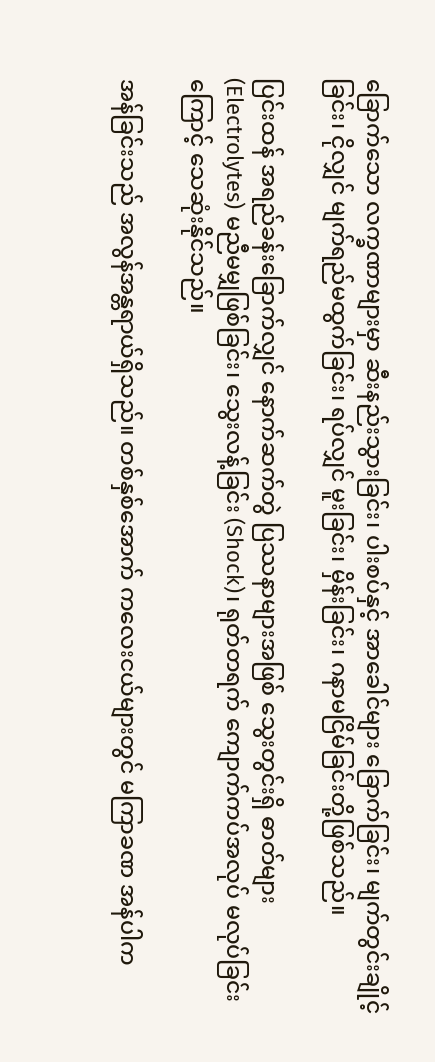ခြောက်သော လက္ခဏာများမှာ ဆီးနည်းသွားခြင်း၊ ပါးစပ်နှင့် အာခေါင်များ ခြောက်ခြင်း၊ မျက်တွင်းချိုင့်ခြင်း၊ ငိုလျှင် မျက်ရည်မထွက်ခြင်း၊ ရပ်လျှင် မူးခြင်း၊ မှိန်းခြင်း၊ ဂနာမငြိမ်ခြင်းတို့ဖြစ်သည်။

ပြင်းထန် အရည်ခန်းခြောက်လျှင် နောက်ဆက်တွဲ ပြဿနာများအဖြစ် သွေးတွင်းရှိ ဓာတ်များ (Electrolytes) မညီမမျှဖြစ်ခြင်း၊ သွေးလန့်ခြင်း (Shock)၊ ရုတ်တရက် ကျောက်ကပ်အလုပ် မလုပ်ခြင်းကြောင့် သေဆုံးနိုင်သည်။

အန်ခြင်းသည် အလွန်အန္တရာယ်ရှိသည်။ တစ်နှစ်အောက် ကလေးငယ်များတွင် မကြာခဏ အန်ပါက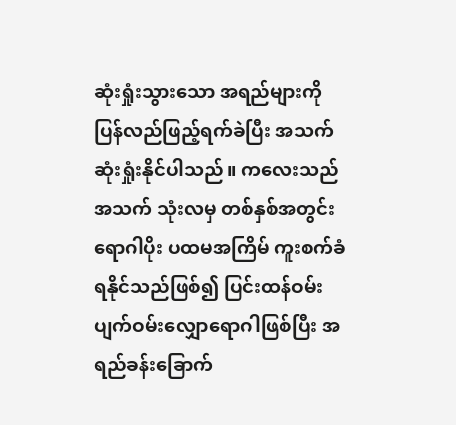ဆုံးရှုံးသွားသော အရည်များကို ပြန်လည်ဖြည့်ရက်ခဲပြီး အသက်ဆုံးရှုံးနိုင်ပါသည်။ ကလေးသည် အသက် သုံးလမှ တစ်နှစ်အတွင်း ရောဂါပိုး ပထမအကြိမ် ကူးစက်ခံရနိုင်သည်ဖြစ်၍ ပြင်းထန်ဝမ်းပျက်ဝမ်းလျှောရောဂါဖြစ်ပြီး အရည်ခန်းခြောက်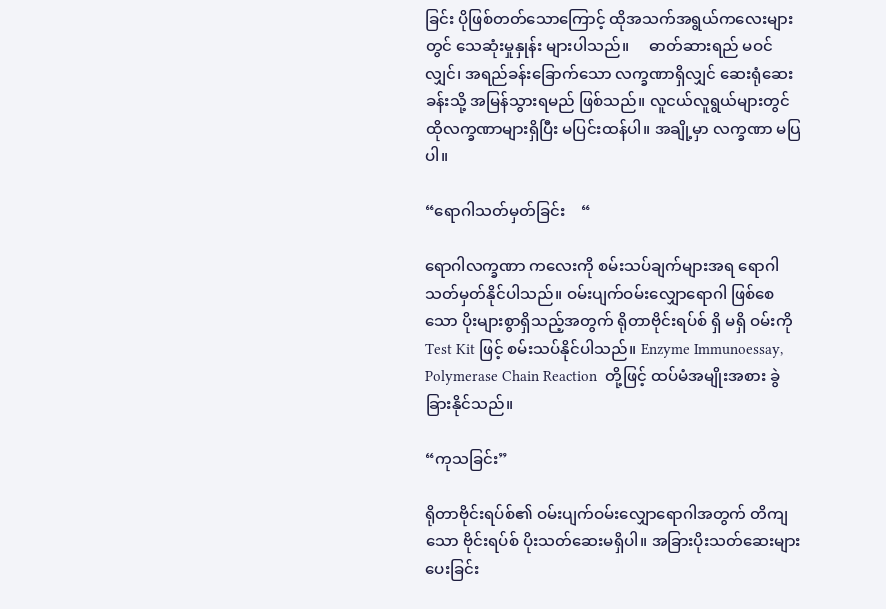ခြင်း ပိုဖြစ်တတ်သောကြောင့် ထိုအသက်အရွယ်ကလေးများတွင် သေဆုံးမှုနှုန်း များပါသည်။     ဓာတ်ဆားရည် မဝင်လျှင်၊ အရည်ခန်းခြောက်သော လက္ခဏာရှိလျှင် ဆေးရုံဆေးခန်းသို့ အမြန်သွားရမည် ဖြစ်သည်။ လူငယ်လူရွယ်များတွင် ထိုလက္ခဏာများရှိပြီး မပြင်းထန်ပါ။ အချို့မှာ လက္ခဏာ မပြပါ။

“ရောဂါသတ်မှတ်ခြင်း    “

ရောဂါလက္ခဏာ ကလေးကို စမ်းသပ်ချက်များအရ ရောဂါသတ်မှတ်နိုင်ပါသည်။ ဝမ်းပျက်ဝမ်းလျှောရောဂါ ဖြစ်စေသော ပိုးများစွာရှိသည့်အတွက် ရိုတာဗိုင်းရပ်စ် ရှိ မရှိ ဝမ်းကို Test Kit ဖြင့် စမ်းသပ်နိုင်ပါသည်။ Enzyme Immunoessay, Polymerase Chain Reaction  တို့ဖြင့် ထပ်မံအမျိုးအစား ခွဲခြားနိုင်သည်။

“ကုသခြင်း”

ရိုတာဗိုင်းရပ်စ်၏ ဝမ်းပျက်ဝမ်းလျှောရောဂါအတွက် တိကျသော ဗိုင်းရပ်စ် ပိုးသတ်ဆေးမရှိပါ။ အခြားပိုးသတ်ဆေးများပေးခြင်း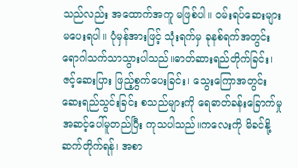သည်လည်း အထောက်အကူ မဖြစ်ပါ။ ဝမ်းရပ်ဆေးများ မပေးရပါ။ ပုံမှန်အားဖြင့် သုံးရက်မှ ခုနစ်ရက်အတွင်း ရောဂါသက်သာသွားပါသည်။ဓာတ်ဆားရည်တိုက်ခြင်း၊ ဇင့်ဆေးပြား ဖြည့်စွက်ပေးခြင်း၊ သွေးကြောအတွင်း ဆေးရည်သွင်းခြင်း စသည်များကို ရေဓာတ်ခန်းခြောက်မှု အဆင့်ပေါ်မူတည်ပြီး ကုသပါသည်။ကလေးကို မိခင်နို့ ဆက်တိုက်ရန်၊ အစာ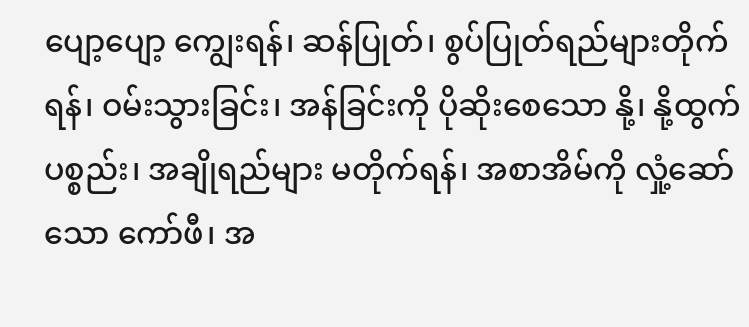ပျော့ပျော့ ကျွေးရန်၊ ဆန်ပြုတ်၊ စွပ်ပြုတ်ရည်များတိုက်ရန်၊ ဝမ်းသွားခြင်း၊ အန်ခြင်းကို ပိုဆိုးစေသော နို့၊ နို့ထွက်ပစ္စည်း၊ အချိုရည်များ မတိုက်ရန်၊ အစာအိမ်ကို လှုံ့ဆော်သော ကော်ဖီ၊ အ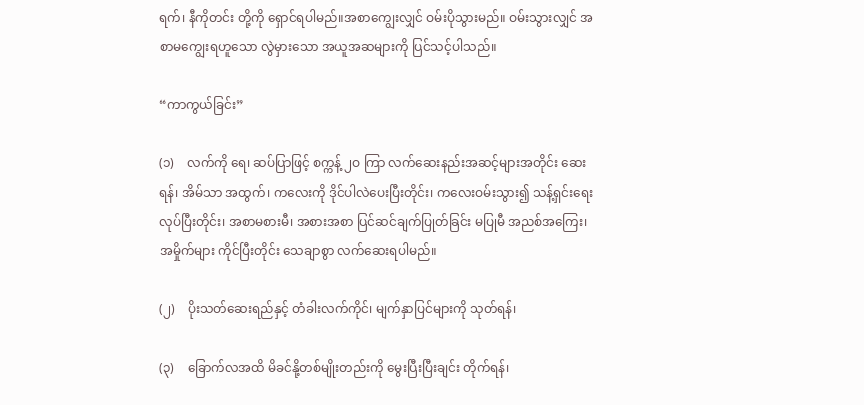ရက်၊ နီကိုတင်း တို့ကို ရှောင်ရပါမည်။အစာကျွေးလျှင် ဝမ်းပိုသွားမည်။ ဝမ်းသွားလျှင် အစာမကျွေးရဟူသော လွဲမှားသော အယူအဆများကို ပြင်သင့်ပါသည်။

“ကာကွယ်ခြင်း”

(၁)    လက်ကို ရေ၊ ဆပ်ပြာဖြင့် စက္ကန့် ၂ဝ ကြာ လက်ဆေးနည်းအဆင့်များအတိုင်း ဆေးရန်၊ အိမ်သာ အထွက်၊ ကလေးကို ဒိုင်ပါလဲပေးပြီးတိုင်း၊ ကလေးဝမ်းသွား၍ သန့်ရှင်းရေးလုပ်ပြီးတိုင်း၊ အစာမစားမီ၊ အစားအစာ ပြင်ဆင်ချက်ပြုတ်ခြင်း မပြုမီ အညစ်အကြေး၊ အမှိုက်များ ကိုင်ပြီးတိုင်း သေချာစွာ လက်ဆေးရပါမည်။

(၂)    ပိုးသတ်ဆေးရည်နှင့် တံခါးလက်ကိုင်၊ မျက်နှာပြင်များကို သုတ်ရန်၊

(၃)    ခြောက်လအထိ မိခင်နို့တစ်မျိုးတည်းကို မွေးပြီးပြီးချင်း တိုက်ရန်၊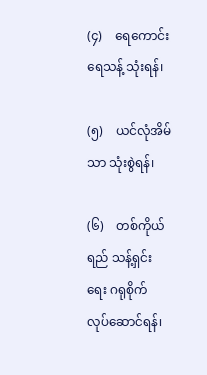(၄)    ရေကောင်းရေသန့် သုံးရန်၊

(၅)    ယင်လုံအိမ်သာ သုံးစွဲရန်၊

(၆)    တစ်ကိုယ်ရည် သန့်ရှင်းရေး ဂရုစိုက် လုပ်ဆောင်ရန်၊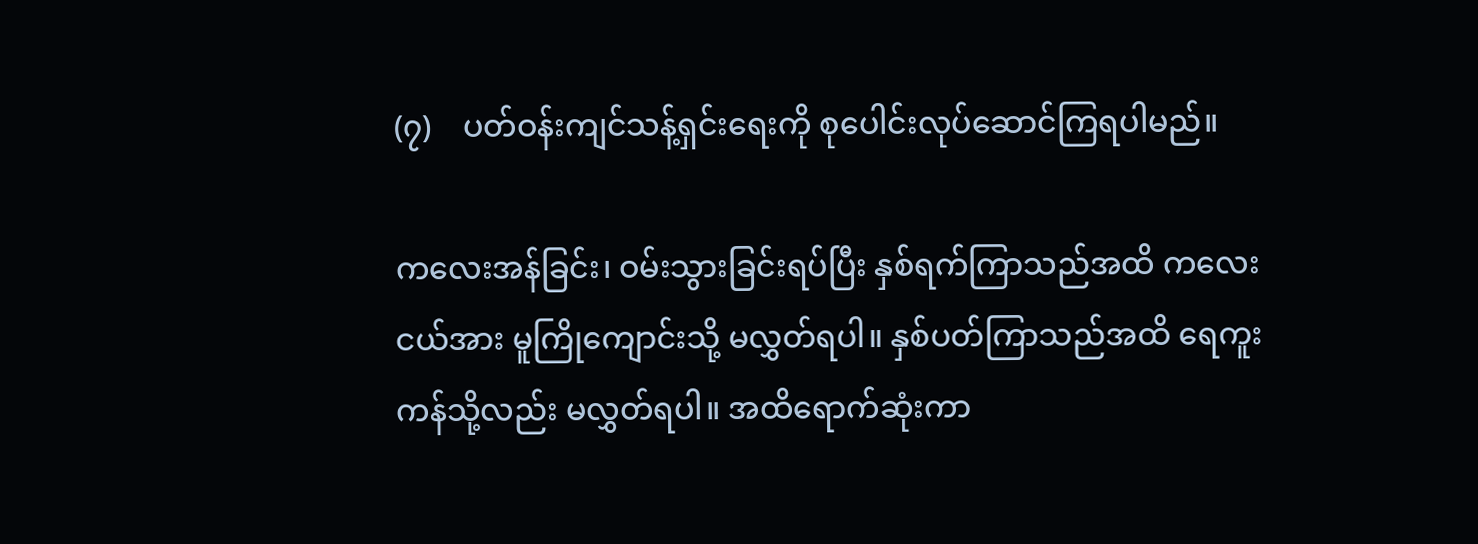(၇)    ပတ်ဝန်းကျင်သန့်ရှင်းရေးကို စုပေါင်းလုပ်ဆောင်ကြရပါမည်။

ကလေးအန်ခြင်း၊ ဝမ်းသွားခြင်းရပ်ပြီး နှစ်ရက်ကြာသည်အထိ ကလေးငယ်အား မူကြိုကျောင်းသို့ မလွှတ်ရပါ။ နှစ်ပတ်ကြာသည်အထိ ရေကူးကန်သို့လည်း မလွှတ်ရပါ။ အထိရောက်ဆုံးကာ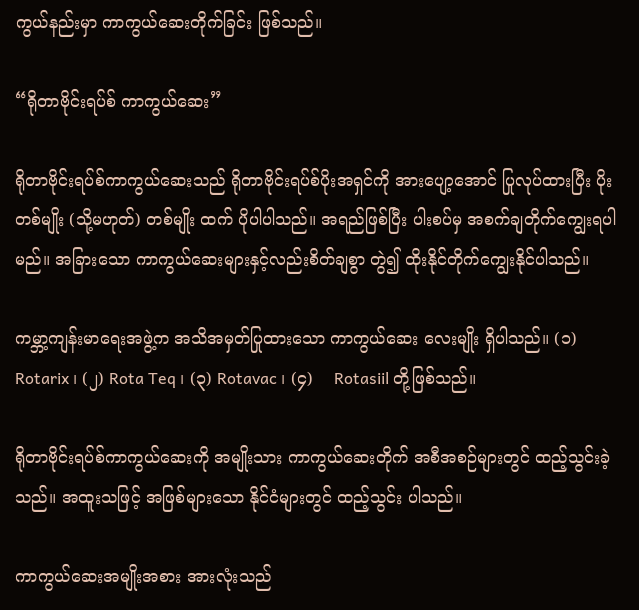ကွယ်နည်းမှာ ကာကွယ်ဆေးတိုက်ခြင်း ဖြစ်သည်။

“ရိုတာဗိုင်းရပ်စ် ကာကွယ်ဆေး”

ရိုတာဗိုင်းရပ်စ်ကာကွယ်ဆေးသည် ရိုတာဗိုင်းရပ်စ်ပိုးအရှင်ကို အားပျော့အောင် ပြုလုပ်ထားပြီး ပိုးတစ်မျိုး (သို့မဟုတ်) တစ်မျိုး ထက် ပိုပါပါသည်။ အရည်ဖြစ်ပြီး ပါးစပ်မှ အစက်ချတိုက်ကျွေးရပါမည်။ အခြားသော ကာကွယ်ဆေးများနှင့်လည်းစိတ်ချစွာ တွဲ၍ ထိုးနိုင်တိုက်ကျွေးနိုင်ပါသည်။

ကမ္ဘာ့ကျန်းမာရေးအဖွဲ့က အသိအမှတ်ပြုထားသော ကာကွယ်ဆေး လေးမျိုး ရှိပါသည်။ (၁)    Rotarix ၊ (၂) Rota Teq ၊ (၃) Rotavac ၊ (၄)    Rotasiil တို့ဖြစ်သည်။

ရိုတာဗိုင်းရပ်စ်ကာကွယ်ဆေးကို အမျိုးသား ကာကွယ်ဆေးတိုက် အစီအစဉ်များတွင် ထည့်သွင်းခဲ့သည်။ အထူးသဖြင့် အဖြစ်များသော နိုင်ငံများတွင် ထည့်သွင်း ပါသည်။

ကာကွယ်ဆေးအမျိုးအစား အားလုံးသည်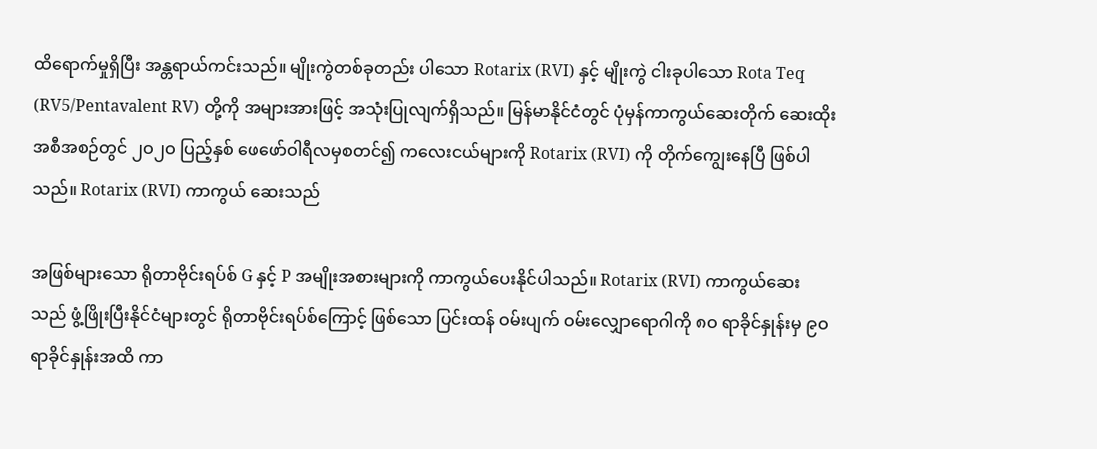ထိရောက်မှုရှိပြီး အန္တရာယ်ကင်းသည်။ မျိုးကွဲတစ်ခုတည်း ပါသော Rotarix (RVI) နှင့် မျိုးကွဲ ငါးခုပါသော Rota Teq (RV5/Pentavalent RV) တို့ကို အများအားဖြင့် အသုံးပြုလျက်ရှိသည်။ မြန်မာနိုင်ငံတွင် ပုံမှန်ကာကွယ်ဆေးတိုက် ဆေးထိုးအစီအစဉ်တွင် ၂ဝ၂ဝ ပြည့်နှစ် ဖေဖော်ဝါရီလမှစတင်၍ ကလေးငယ်များကို Rotarix (RVI) ကို တိုက်ကျွေးနေပြီ ဖြစ်ပါသည်။ Rotarix (RVI) ကာကွယ် ဆေးသည်

အဖြစ်များသော ရိုတာဗိုင်းရပ်စ် G နှင့် P အမျိုးအစားများကို ကာကွယ်ပေးနိုင်ပါသည်။ Rotarix (RVI) ကာကွယ်ဆေးသည် ဖွံ့ဖြိုးပြီးနိုင်ငံများတွင် ရိုတာဗိုင်းရပ်စ်ကြောင့် ဖြစ်သော ပြင်းထန် ဝမ်းပျက် ဝမ်းလျှောရောဂါကို ၈ဝ ရာခိုင်နှုန်းမှ ၉ဝ ရာခိုင်နှုန်းအထိ ကာ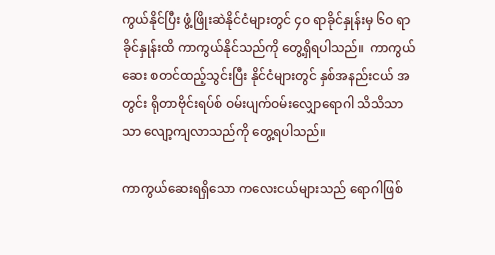ကွယ်နိုင်ပြီး ဖွံ့ဖြိုးဆဲနိုင်ငံများတွင် ၄ဝ ရာခိုင်နှုန်းမှ ၆ဝ ရာခိုင်နှုန်းထိ ကာကွယ်နိုင်သည်ကို တွေ့ရှိရပါသည်။  ကာကွယ်ဆေး စတင်ထည့်သွင်းပြီး နိုင်ငံများတွင် နှစ်အနည်းငယ် အတွင်း ရိုတာဗိုင်းရပ်စ် ဝမ်းပျက်ဝမ်းလျှောရောဂါ သိသိသာသာ လျော့ကျလာသည်ကို တွေ့ရပါသည်။

ကာကွယ်ဆေးရရှိသော ကလေးငယ်များသည် ရောဂါဖြစ်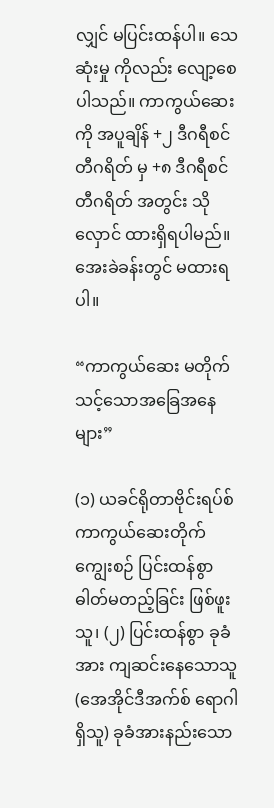လျှင် မပြင်းထန်ပါ။ သေဆုံးမှု ကိုလည်း လျော့စေပါသည်။ ကာကွယ်ဆေးကို အပူချိန် +၂ ဒီဂရီစင်တီဂရိတ် မှ +၈ ဒီဂရီစင်တီဂရိတ် အတွင်း သိုလှောင် ထားရှိရပါမည်။ အေးခဲခန်းတွင် မထားရပါ။

“ကာကွယ်ဆေး မတိုက်သင့်သောအခြေအနေများ”

(၁) ယခင်ရိုတာဗိုင်းရပ်စ် ကာကွယ်ဆေးတိုက်ကျွေးစဉ် ပြင်းထန်စွာ ဓါတ်မတည့်ခြင်း ဖြစ်ဖူးသူ၊ (၂) ပြင်းထန်စွာ ခုခံအား ကျဆင်းနေသောသူ (အေအိုင်ဒီအက်စ် ရောဂါရှိသူ) ခုခံအားနည်းသော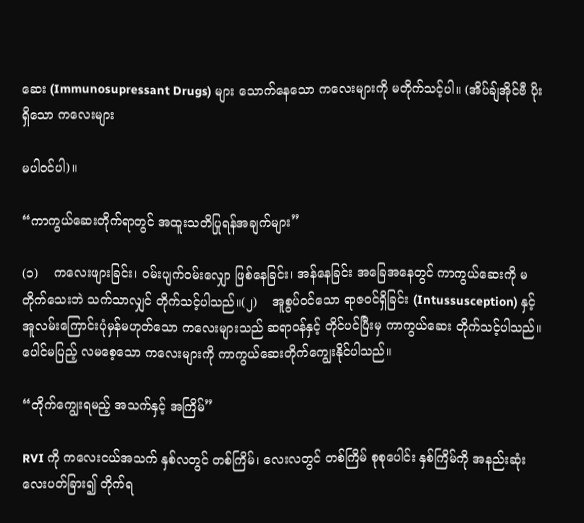ဆေး (Immunosupressant Drugs) များ သောက်နေသော ကလေးများကို မတိုက်သင့်ပါ။ (အိပ်ချ်အိုင်ဗီ ပိုးရှိသော ကလေးများ

မပါဝင်ပါ)။

“ကာကွယ်ဆေးတိုက်ရာတွင် အထူးသတိပြုရန်အချက်များ”

(၁)    ကလေးဖျားခြင်း၊ ဝမ်းပျက်ဝမ်းလျှော ဖြစ်နေခြင်း၊ အန်နေခြင်း အခြေအနေတွင် ကာကွယ်ဆေးကို မတိုက်သေးဘဲ သက်သာလျှင် တိုက်သင့်ပါသည်။(၂)    အူစွပ်ဝင်သော ရာဇဝင်ရှိခြင်း (Intussusception) နှင့် အူလမ်းကြောင်းပုံမှန်မဟုတ်သော ကလေးများသည် ဆရာဝန်နှင့် တိုင်ပင်ပြီးမှ ကာကွယ်ဆေး တိုက်သင့်ပါသည်။ ပေါင်မပြည့် လမစေ့သော ကလေးများကို ကာကွယ်ဆေးတိုက်ကျွေးနိုင်ပါသည်။

“တိုက်ကျွေးရမည့် အသက်နှင့် အကြိမ်”

RVI ကို ကလေးငယ်အသက် နှစ်လတွင် တစ်ကြိမ်၊ လေးလတွင် တစ်ကြိမ် စုစုပေါင်း နှစ်ကြိမ်ကို အနည်းဆုံး လေးပတ်ခြား၍ တိုက်ရ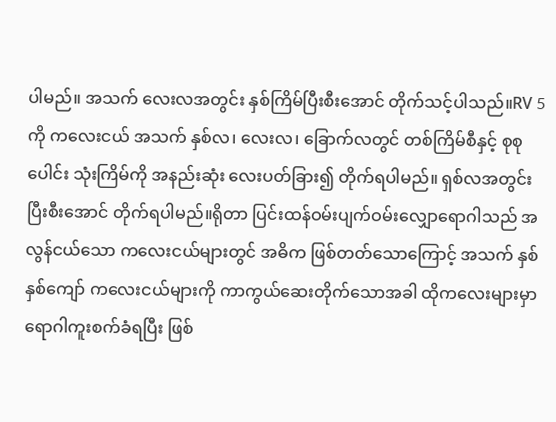ပါမည်။ အသက် လေးလအတွင်း နှစ်ကြိမ်ပြီးစီးအောင် တိုက်သင့်ပါသည်။RV 5 ကို ကလေးငယ် အသက် နှစ်လ၊ လေးလ၊ ခြောက်လတွင် တစ်ကြိမ်စီနှင့် စုစုပေါင်း သုံးကြိမ်ကို အနည်းဆုံး လေးပတ်ခြား၍ တိုက်ရပါမည်။ ရှစ်လအတွင်း ပြီးစီးအောင် တိုက်ရပါမည်။ရိုတာ ပြင်းထန်ဝမ်းပျက်ဝမ်းလျှောရောဂါသည် အလွန်ငယ်သော ကလေးငယ်များတွင် အဓိက ဖြစ်တတ်သောကြောင့် အသက် နှစ်နှစ်ကျော် ကလေးငယ်များကို ကာကွယ်ဆေးတိုက်သောအခါ ထိုကလေးများမှာ ရောဂါကူးစက်ခံရပြီး ဖြစ်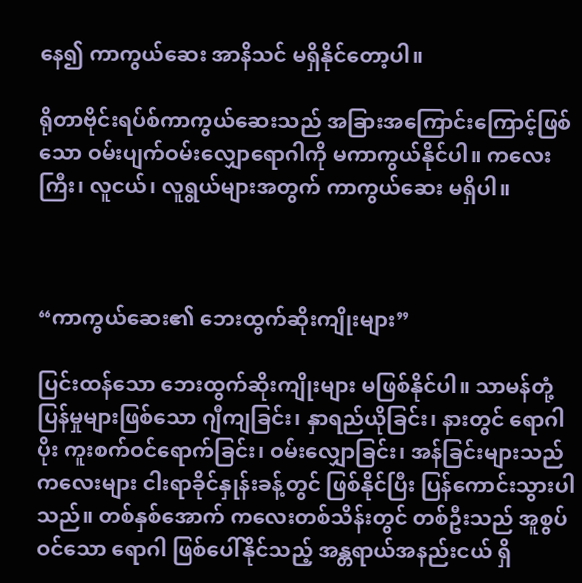နေ၍ ကာကွယ်ဆေး အာနိသင် မရှိနိုင်တော့ပါ။

ရိုတာဗိုင်းရပ်စ်ကာကွယ်ဆေးသည် အခြားအကြောင်းကြောင့်ဖြစ်သော ဝမ်းပျက်ဝမ်းလျှောရောဂါကို မကာကွယ်နိုင်ပါ။ ကလေးကြီး၊ လူငယ်၊ လူရွယ်များအတွက် ကာကွယ်ဆေး မရှိပါ။



“ကာကွယ်ဆေး၏ ဘေးထွက်ဆိုးကျိုးများ”

ပြင်းထန်သော ဘေးထွက်ဆိုးကျိုးများ မဖြစ်နိုင်ပါ။ သာမန်တုံ့ပြန်မှုများဖြစ်သော ဂျီကျခြင်း၊ နှာရည်ယိုခြင်း၊ နားတွင် ရောဂါပိုး ကူးစက်ဝင်ရောက်ခြင်း၊ ဝမ်းလျှောခြင်း၊ အန်ခြင်းများသည် ကလေးများ ငါးရာခိုင်နှုန်းခန့်တွင် ဖြစ်နိုင်ပြီး ပြန်ကောင်းသွားပါသည်။ တစ်နှစ်အောက် ကလေးတစ်သိန်းတွင် တစ်ဦးသည် အူစွပ်ဝင်သော ရောဂါ ဖြစ်ပေါ်နိုင်သည့် အန္တရာယ်အနည်းငယ် ရှိ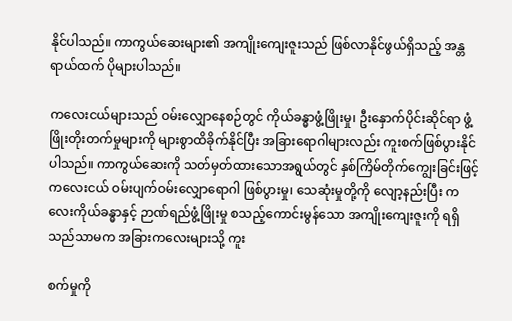နိုင်ပါသည်။ ကာကွယ်ဆေးများ၏ အကျိုးကျေးဇူးသည် ဖြစ်လာနိုင်ဖွယ်ရှိသည့် အန္တရာယ်ထက် ပိုများပါသည်။

ကလေးငယ်များသည် ဝမ်းလျှောနေစဉ်တွင် ကိုယ်ခန္ဓာဖွံ့ဖြိုးမှု၊ ဦးနှောက်ပိုင်းဆိုင်ရာ ဖွံ့ဖြိုးတိုးတက်မှုများကို များစွာထိခိုက်နိုင်ပြီး အခြားရောဂါများလည်း ကူးစက်ဖြစ်ပွားနိုင်ပါသည်။ ကာကွယ်ဆေးကို သတ်မှတ်ထားသောအရွယ်တွင် နှစ်ကြိမ်တိုက်ကျွေးခြင်းဖြင့် ကလေးငယ် ဝမ်းပျက်ဝမ်းလျှောရောဂါ ဖြစ်ပွားမှု၊ သေဆုံးမှုတို့ကို လျော့နည်းပြီး ကလေးကိုယ်ခန္ဓာနှင့် ဉာဏ်ရည်ဖွံ့ဖြိုးမှု စသည့်ကောင်းမွန်သော အကျိုးကျေးဇူးကို ရရှိသည်သာမက အခြားကလေးများသို့ ကူး

စက်မှုကို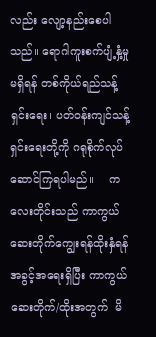လည်း လျော့နည်းစေပါသည်။ ရောဂါကူးစက်ပျံ့နှံ့မှုမရှိရန် တစ်ကိုယ်ရည်သန့်ရှင်းရေး၊ ပတ်ဝန်းကျင်သန့်ရှင်းရေးတို့ကို ဂရုစိုက်လုပ်ဆောင်ကြရပါမည်။    ကလေးတိုင်းသည် ကာကွယ်ဆေးတိုက်ကျွေးရန်ထိုးနှံရန် အခွင့်အရေးရှိပြီး ကာကွယ်ဆေးတိုက်/ထိုးအတွက်  မိ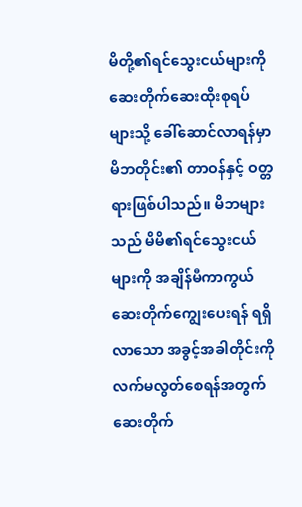မိတို့၏ရင်သွေးငယ်များကို ဆေးတိုက်ဆေးထိုးစုရပ်များသို့ ခေါ်ဆောင်လာရန်မှာ မိဘတိုင်း၏ တာဝန်နှင့် ဝတ္တရားဖြစ်ပါသည်။ မိဘများသည် မိမိ၏ရင်သွေးငယ်များကို အချိန်မီကာကွယ်ဆေးတိုက်ကျွေးပေးရန် ရရှိလာသော အခွင့်အခါတိုင်းကို လက်မလွတ်စေရန်အတွက် ဆေးတိုက်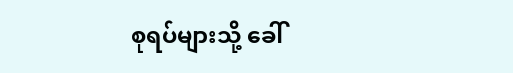စုရပ်များသို့ ခေါ်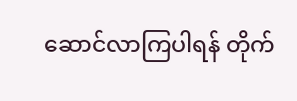ဆောင်လာကြပါရန် တိုက်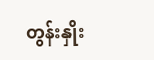တွန်းနှိုး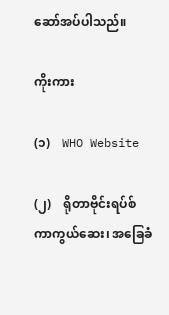ဆော်အပ်ပါသည်။

ကိုးကား

(၁)    WHO Website

(၂)    ရိုတာဗိုင်းရပ်စ်ကာကွယ်ဆေး၊ အခြေခံ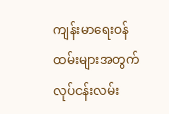ကျန်းမာရေးဝန်ထမ်းများအတွက် လုပ်ငန်းလမ်း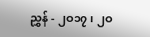ညွှန် - ၂ဝ၁၇ ၊ ၂ဝ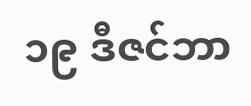၁၉ ဒီဇင်ဘာ